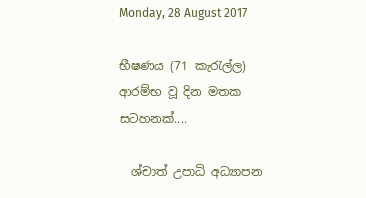Monday, 28 August 2017

භීෂණය (71 කැරැල්ල) ආරම්භ වූ දින මතක සටහනක්....

  ශ්චාත් උපාධි අධ්‍යාපන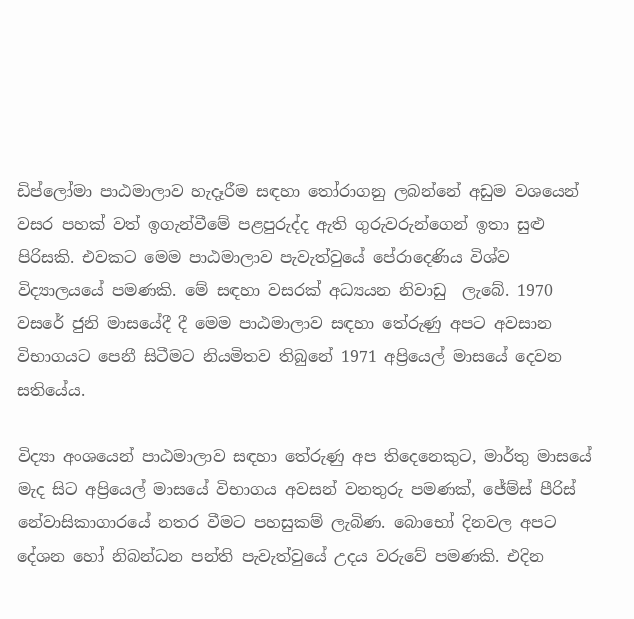ඩිප්ලෝමා පාඨමාලාව හැදෑරීම සඳහා තෝරාගනු ලබන්නේ අඩුම වශයෙන් වසර පහක් වත් ඉගැන්වීමේ පළපුරුද්ද ඇති ගුරුවරුන්ගෙන් ඉතා සුළු පිරිසකි. එවකට මෙම පාඨමාලාව පැවැත්වුයේ පේරාදෙණිය විශ්ව විද්‍යාලයයේ පමණකි. මේ සඳහා වසරක් අධ්‍යයන නිවාඩු  ලැබේ. 1970 වසරේ ජුනි මාසයේදී දී මෙම පාඨමාලාව සඳහා තේරුණු අපට අවසාන විභාගයට පෙනී සිටීමට නියමිතව තිබුනේ 1971 අප්‍රියෙල් මාසයේ දෙවන සතියේය.

විද්‍යා අංශයෙන් පාඨමාලාව සඳහා තේරුණු අප තිදෙනෙකුට, මාර්තු මාසයේ මැද සිට අප්‍රියෙල් මාසයේ විභාගය අවසන් වනතුරු පමණක්, ජේම්ස් පීරිස් නේවාසිකාගාරයේ නතර වීමට පහසුකම් ලැබිණ. බොභෝ දිනවල අපට දේශන හෝ නිබන්ධන පන්ති පැවැත්වුයේ උදය වරුවේ පමණකි. එදින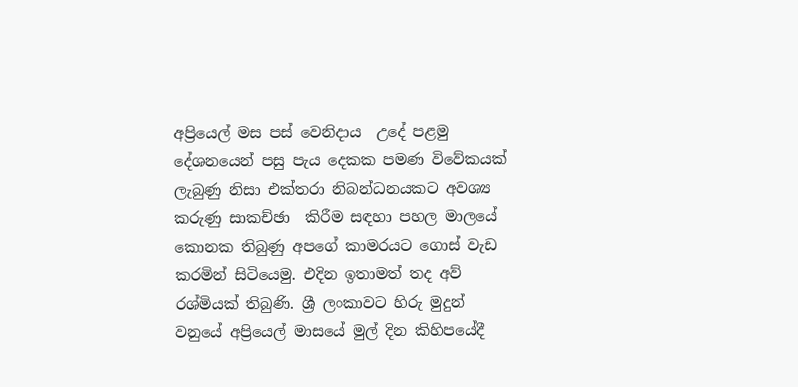අප්‍රියෙල් මස පස් වෙනිදාය  උදේ පළමු දේශනයෙන් පසු පැය දෙකක පමණ විවේකයක් ලැබුණු නිසා එක්තරා නිබන්ධනයකට අවශ්‍ය කරුණු සාකච්ඡා  කිරීම සඳහා පහල මාලයේ කොනක තිබුණු අපගේ කාමරයට ගොස් වැඩ කරමින් සිටියෙමු. එදින ඉතාමත් තද අව් රශ්මියක් තිබුණි. ශ්‍රී ලංකාවට හිරු මුදුන් වනුයේ අප්‍රියෙල් මාසයේ මුල් දින කිහිපයේදී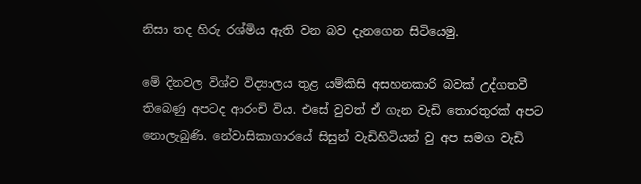නිසා තද හිරු රශ්මිය ඇති වන බව දැනගෙන සිටියෙමු.

මේ දිනවල විශ්ව විද්‍යාලය තුළ යම්කිසි අසහනකාරි බවක් උද්ගතවී තිබෙණු අපටද ආරංචි විය. එසේ වුවත් ඒ ගැන වැඩි තොරතුරක් අපට නොලැබුණි. නේවාසිකාගාරයේ සිසුන් වැඩිහිටියන් වු අප සමග වැඩි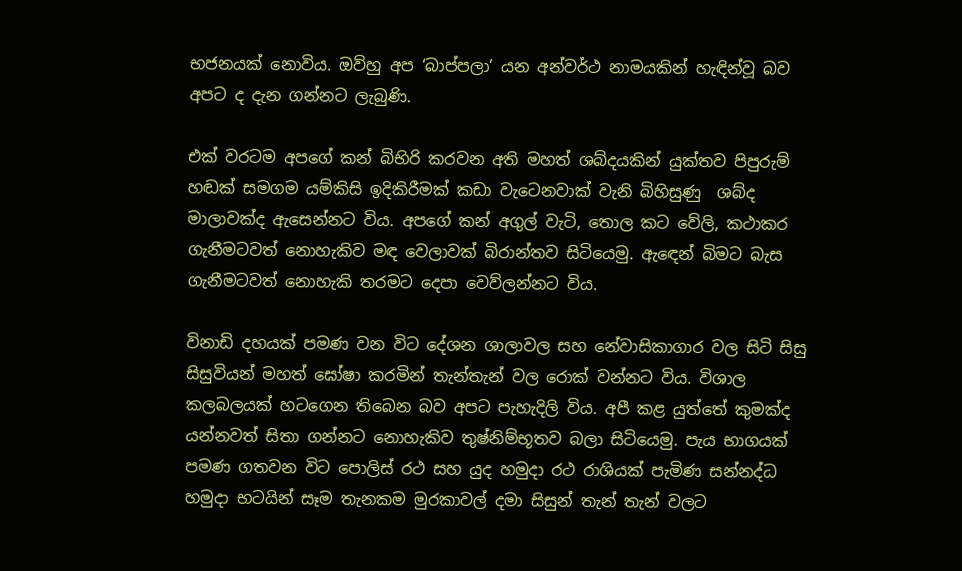භජනයක් නොවිය. ඔව්හු අප ‘බාප්පලා’ යන අන්වර්ථ නාමයකින් හැඳින්වූ බව අපට ද දැන ගන්නට ලැබුණි.

එක් වරටම අපගේ කන් බිභිරි කරවන අති මහත් ශබ්දයකින් යුක්තව පිපුරුම් හඬක් සමගම යම්කිසි ඉදිකිරීමක් කඩා වැටෙනවාක් වැනි බිහිසුණු  ශබ්ද මාලාවක්ද ඇසෙන්නට විය. අපගේ කන් අගුල් වැටි, තොල කට වේලි, කථාකර ගැනීමටවත් නොහැකිව මඳ වෙලාවක් බිරාන්තව සිටියෙමු. ඇඳෙන් බිමට බැස ගැනීමටවත් නොහැකි තරමට දෙපා වෙව්ලන්නට විය.

විනාඩි දහයක් පමණ වන විට දේශන ශාලාවල සහ නේවාසිකාගාර වල සිටි සිසු සිසුවියන් මහත් ඝෝෂා කරමින් තැන්තැන් වල රොක් වන්නට විය. විශාල කලබලයක් හටගෙන තිබෙන බව අපට පැහැදිලි විය. අපී කළ යුත්තේ කුමක්ද යන්නවත් සිතා ගන්නට නොහැකිව තුෂ්නිම්භූතව බලා සිටියෙමු. පැය භාගයක් පමණ ගතවන විට පොලිස් රථ සහ යුද හමුදා රථ රාශියක් පැමිණ සන්නද්ධ හමුදා භටයින් සෑම තැනකම මුරකාවල් දමා සිසුන් තැන් තැන් වලට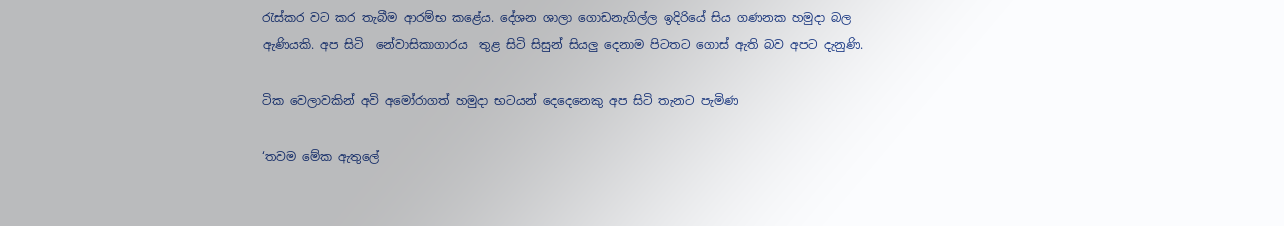රැස්කර වට කර තැබීම ආරම්භ කළේය. දේශන ශාලා ගොඩනැගිල්ල ඉදිරියේ සිය ගණනක හමුදා බල ඇණියකි. අප සිටි  නේවාසිකාගාරය  තුළ සිටි සිසුන් සියලු දෙනාම පිටතට ගොස් ඇති බව අපට දැනුණි.

ටික වෙලාවකින් අවි අමෝරාගත් හමුදා භටයන් දෙදෙනෙකු අප සිටි තැනට පැමිණ

‘තවම මේක ඇතුලේ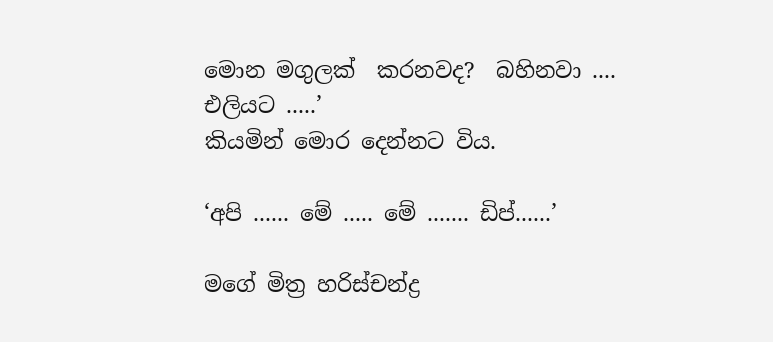මොන මගුලක්  කරනවද?  බහිනවා .... එලියට .....’
කියමින් මොර දෙන්නට විය.

‘අපි ...... මේ ..... මේ ....... ඩිප්......’

මගේ මිත්‍ර හරිස්චන්ද්‍ර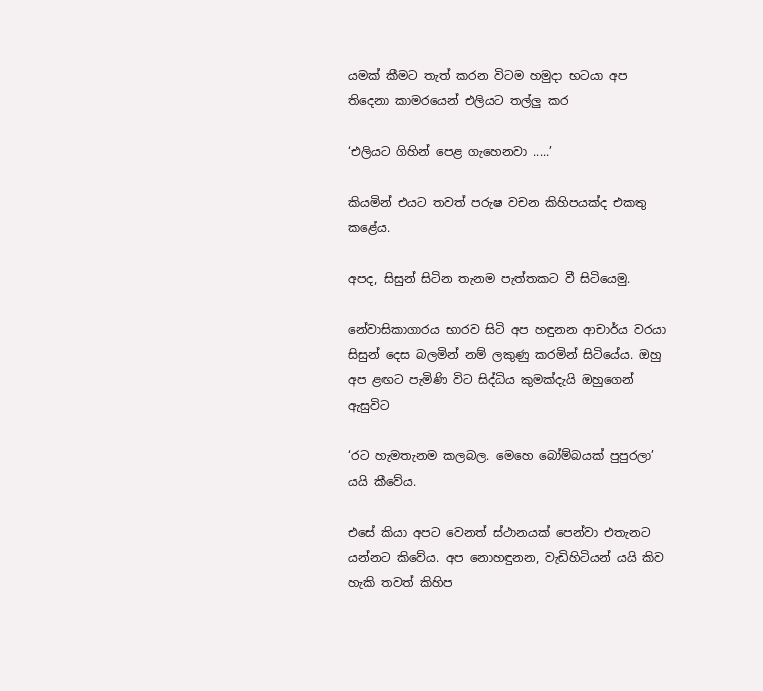යමක්‌ කීමට තැත් කරන විටම හමුදා භටයා අප තිදෙනා කාමරයෙන් එලියට තල්ලු කර

‘එලියට ගිහින් පෙළ ගැහෙනවා .....’

කියමින් එයට තවත් පරුෂ වචන කිහිපයක්ද එකතු කළේය.

අපද, සිසුන් සිටින තැනම පැත්තකට වී සිටියෙමු.

නේවාසිකාගාරය භාරව සිටි අප හඳුනන ආචාර්ය වරයා සිසුන් දෙස බලමින් නම් ලකුණු කරමින් සිටියේය. ඔහු අප ළඟට පැමිණි විට සිද්ධිය කුමක්දැයි ඔහුගෙන් ඇසුවිට

‘රට හැමතැනම කලබල. මෙහෙ බෝම්බයක් පුපුරලා’ යයි කීවේය.

එසේ කියා අපට වෙනත් ස්ථානයක් පෙන්වා එතැනට යන්නට කිවේය. අප නොහඳුනන, වැඩිහිටියන් යයි කිව හැකි තවත් කිහිප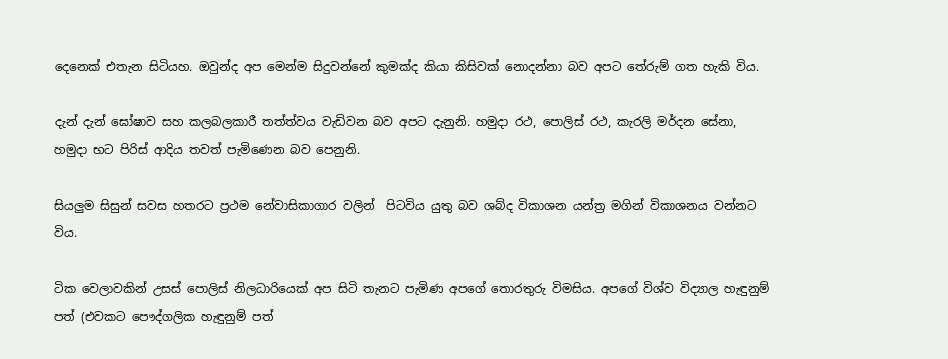දෙනෙක් එතැන සිටියහ. ඔවුන්ද අප මෙන්ම සිදුවන්නේ කුමක්ද කියා කිසිවක් නොදන්නා බව අපට තේරුම් ගත හැකි විය.

දැන් දැන් ඝෝෂාව සහ කලබලකාරී තත්ත්වය වැඩිවන බව අපට දැනුනි. හමුදා රථ, පොලිස් රථ, කැරලි මර්දන සේනා, හමුදා භට පිරිස් ආදිය තවත් පැමිණෙන බව පෙනුනි.

සියලුම සිසුන් සවස හතරට ප්‍රථම නේවාසිකාගාර වලින්  පිටවිය යුතු බව ශබ්ද විකාශන යන්ත්‍ර මගින් විකාශනය වන්නට විය.

ටික වෙලාවකින් උසස් පොලිස් නිලධාරියෙක් අප සිටි තැනට පැමිණ අපගේ තොරතුරු විමසිය. අපගේ විශ්ව විද්‍යාල හැඳුනුම් පත් (එවකට පෞද්ගලික හැඳුනුම් පත්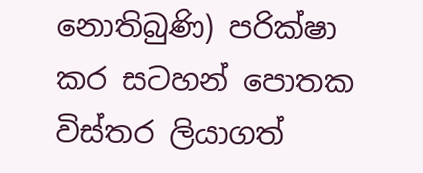නොතිබුණි) පරික්ෂා කර සටහන් පොතක විස්තර ලියාගත්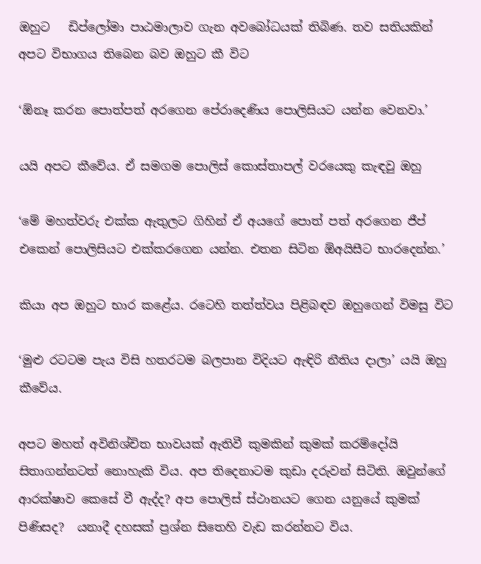ඔහුට   ඩිප්ලෝමා පාඨමාලාව ගැන අවබෝධයක් තිබිණ. තව සතියකින් අපට විභාගය තිබෙන බව ඔහුට කී විට

‘ඕනෑ කරන පොත්පත් අරගෙන පේරාදෙණිය පොලිසියට යන්න වෙනවා.’

යයි අපට කීවේය. ඒ සමගම පොලිස් කොස්තාපල් වරයෙකු කැඳවු ඔහු

‘මේ මහත්වරු එක්ක ඇතුලට ගිහින් ඒ අයගේ පොත් පත් අරගෙන ජීප් එකෙන් පොලිසියට එක්කරගෙන යන්න. එතන සිටින ඕඅයිසීට භාරදෙන්න.’

කියා අප ඔහුට භාර කළේය. රටෙහි තත්ත්වය පිළිබඳව ඔහුගෙන් විමසු විට

‘මුළු රටටම පැය විසි හතරටම බලපාන විදියට ඇඳිරි නීතිය දාලා’ යයි ඔහු කීවේය.

අපට මහත් අවිනිශ්චිත භාවයක් ඇතිවී කුමකින් කුමක් කරම්දෝයි සිතාගන්නටත් නොහැකි විය. අප තිදෙනාටම කුඩා දරුවන් සිටිති. ඔවුන්ගේ ආරක්ෂාව කෙසේ වී ඇද්ද? අප පොලිස් ස්ථානයට ගෙන යනුයේ කුමක් පිණිසද?  යනාදී දහසක් ප්‍රශ්න සිතෙහි වැඩ කරන්නට විය.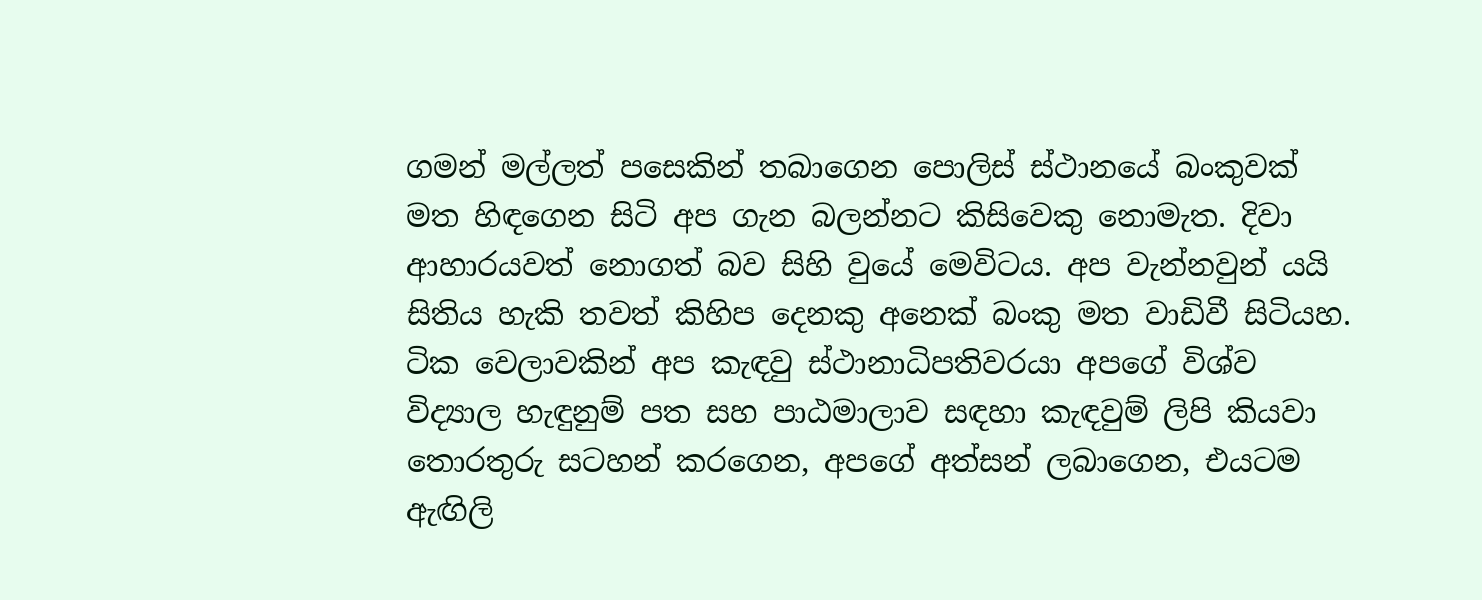ගමන් මල්ලත් පසෙකින් තබාගෙන පොලිස් ස්ථානයේ බංකුවක් මත හිඳගෙන සිටි අප ගැන බලන්නට කිසිවෙකු නොමැත. දිවා ආහාරයවත් නොගත් බව සිහි වුයේ මෙවිටය. අප වැන්නවුන් යයි සිතිය හැකි තවත් කිහිප දෙනකු අනෙක් බංකු මත වාඩිවී සිටියහ. ටික වෙලාවකින් අප කැඳවු ස්ථානාධිපතිවරයා අපගේ විශ්ව විද්‍යාල හැඳුනුම් පත සහ පාඨමාලාව සඳහා කැඳවුම් ලිපි කියවා තොරතුරු සටහන් කරගෙන, අපගේ අත්සන් ලබාගෙන, එයටම ඇඟිලි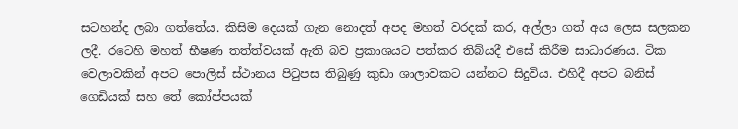සටහන්ද ලබා ගත්තේය. කිසිම දෙයක් ගැන නොදත් අපද මහත් වරදක් කර, අල්ලා ගත් අය ලෙස සලකන ලදී. රටෙහි මහත් භීෂණ තත්ත්වයක් ඇති බව ප්‍රකාශයට පත්කර තිබ්යදී එසේ කිරීම සාධාරණය. ටික වෙලාවකින් අපට පොලිස් ස්ථානය පිටුපස තිබුණු කුඩා ශාලාවකට යන්නට සිදුවිය. එහිදී අපට බනිස් ගෙඩියක්‌ සහ තේ කෝප්පයක්‌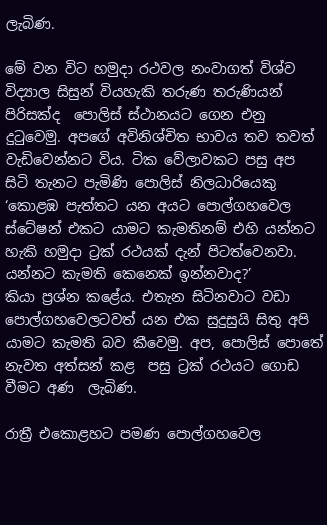ලැබිණ.

මේ වන විට හමුදා රථවල නංවාගත් විශ්ව විද්‍යාල සිසුන් වියහැකි තරුණ තරුණියන් පිරිසක්ද  පොලිස් ස්ථානයට ගෙන එනු දුටුවෙමු. අපගේ අවිනිශ්චිත භාවය තව තවත් වැඩිවෙන්නට විය. ටික වේලාවකට පසු අප සිටි තැනට පැමිණි පොලිස් නිලධාරියෙකු
‘කොළඹ පැත්තට යන අයට පොල්ගහවෙල ස්ටේෂන් එකට යාමට කැමතිනම් එහි යන්නට හැකි හමුදා ට්‍රක්‌ රථයක්‌ දැන් පිටත්වෙනවා. යන්නට කැමති කෙනෙක් ඉන්නවාද?’
කියා ප්‍රශ්න කළේය. එතැන සිටිනවාට වඩා පොල්ගහවෙලටවත් යන එක සුදුසුයි සිතු අපි යාමට කැමති බව කීවෙමු. අප, පොලිස් පොතේ නැවත අත්සන් කළ  පසු ට්‍රක්‌ රථයට ගොඩ වීමට අණ  ලැබිණ.

රාත්‍රී එකොළහට පමණ පොල්ගහවෙල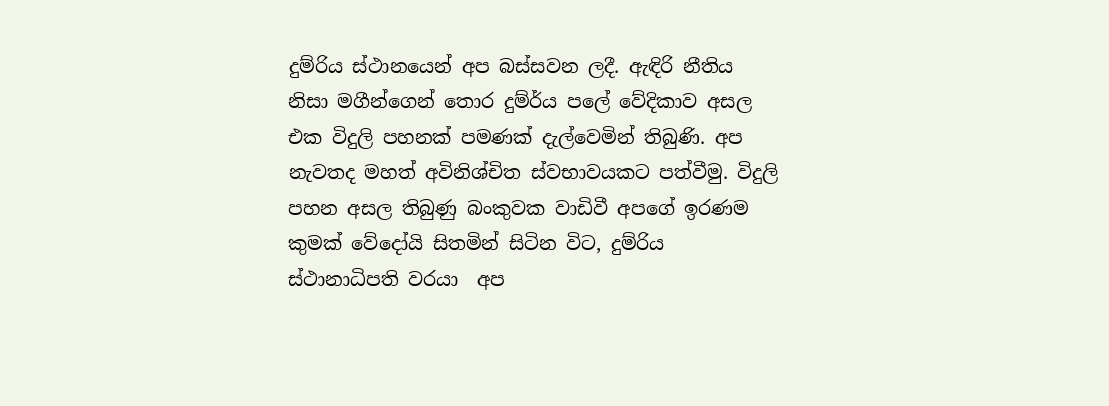දුම්රිය ස්ථානයෙන් අප බස්සවන ලදී. ඇඳිරි නීතිය නිසා මගීන්ගෙන් තොර දුම්ර්ය පලේ වේදිකාව අසල එක විදුලි පහනක් පමණක් දැල්වෙමින් තිබුණි. අප නැවතද මහත් අවිනිශ්චිත ස්වභාවයකට පත්වීමු. විදුලි පහන අසල තිබුණු බංකුවක වාඩිවී අපගේ ඉරණම කුමක් වේදෝයි සිතමින් සිටින විට, දුම්රිය ස්ථානාධිපති වරයා  අප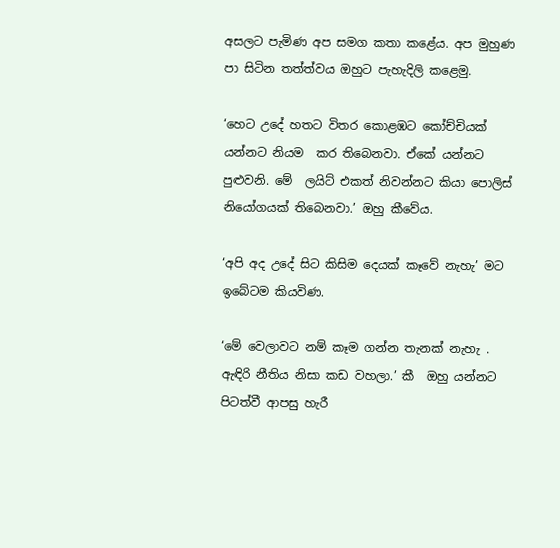අසලට පැමිණ අප සමග කතා කළේය. අප මුහුණ පා සිටින තත්ත්වය ඔහුට පැහැදිලි කළෙමු.

‘හෙට උදේ හතට විතර කොළඹට කෝච්චියක් යන්නට නියම  කර තිබෙනවා. ඒකේ යන්නට පුළුවනි. මේ  ලයිට් එකත් නිවන්නට කියා පොලිස් නියෝගයක් තිබෙනවා.’ ඔහු කීවේය.

‘අපි අද උදේ සිට කිසිම දෙයක් කෑවේ නැහැ’ මට ඉබේටම කියවිණ.

‘මේ වෙලාවට නම් කෑම ගන්න තැනක්‌ නැහැ .  ඇඳිරි නීතිය නිසා කඩ වහලා.’ කී  ඔහු යන්නට පිටත්වී ආපසු හැරී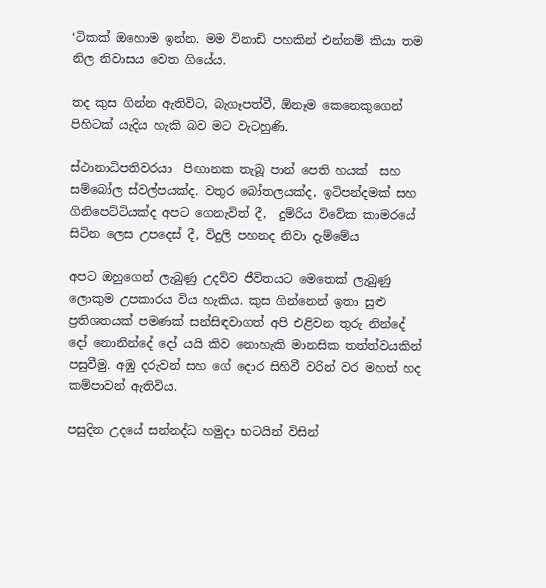‘ටිකක් ඔහොම ඉන්න. මම විනාඩි පහකින් එන්නම් කියා තම නිල නිවාසය වෙත ගියේය.

තද කුස ගින්න ඇතිවිට, බැගෑපත්වී, ඕනෑම කෙනෙකුගෙන් පිහිටක් යැදිය හැකි බව මට වැටහුණි.

ස්ථානාධිපතිවරයා  පිඟානක තැබූ පාන් පෙති හයක්‌  සහ සම්බෝල ස්වල්පයක්ද. වතුර බෝතලයක්ද, ඉටිපන්දමක් සහ ගිනිපෙට්ටියක්ද අපට ගෙනැවිත් දී,  දුම්රිය විවේක කාමරයේ සිටින ලෙස උපදෙස් දී, විදුලි පහනද නිවා දැම්මේය

අපට ඔහුගෙන් ලැබුණු උදව්ව ජීවිතයට මෙතෙක් ලැබුණු ලොකුම උපකාරය විය හැකිය. කුස ගින්නෙන් ඉතා සුළු ප්‍රතිශතයක් පමණක් සන්සිඳවාගත් අපි එළිවන තුරු නින්දේ දෝ නොනින්දේ දෝ යයි කිව නොහැකි මානසික තත්ත්වයකින් පසුවීමු. අඹු දරුවන් සහ ගේ දොර සිහිවී වරින් වර මහත් හද කම්පාවන් ඇතිවිය.

පසුදින උදයේ සන්නද්ධ හමුදා භටයින් විසින්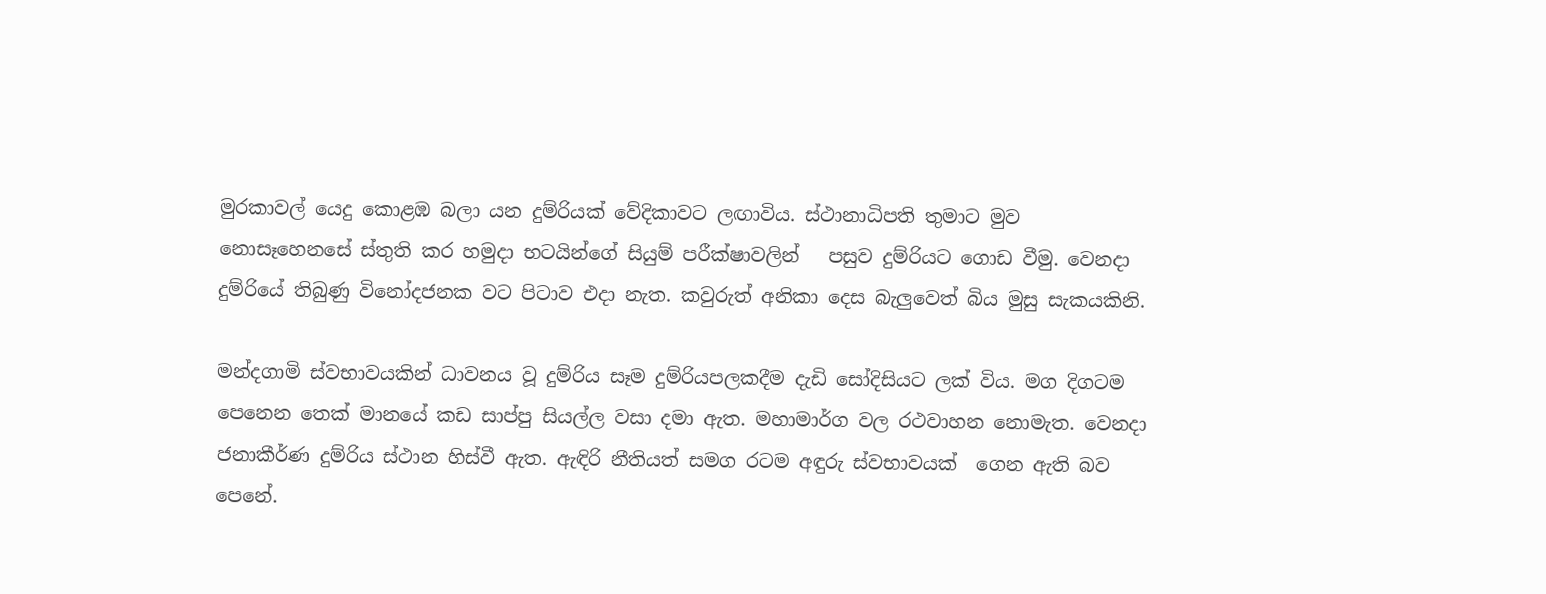මුරකාවල් යෙදු කොළඹ බලා යන දුම්රියක් වේදිකාවට ලඟාවිය. ස්ථානාධිපති තුමාට මුව නොසෑහෙනසේ ස්තුති කර හමුදා භටයින්ගේ සියුම් පරීක්ෂාවලින්   පසුව දුම්රියට ගොඩ වීමු. වෙනදා දුම්රියේ තිබුණු විනෝදජනක වට පිටාව එදා නැත. කවුරුත් අනිකා දෙස බැලුවෙත් බිය මුසු සැකයකිනි.

මන්දගාමි ස්වභාවයකින් ධාවනය වූ දුම්රිය සෑම දුම්රියපලකදීම දැඩි සෝදිසියට ලක් විය. මග දිගටම පෙනෙන තෙක් මානයේ කඩ සාප්පු සියල්ල වසා දමා ඇත. මහාමාර්ග වල රථවාහන නොමැත. වෙනදා ජනාකීර්ණ දුම්රිය ස්ථාන හිස්වී ඇත. ඇඳිරි නීතියත් සමග රටම අඳුරු ස්වභාවයක්  ගෙන ඇති බව පෙනේ.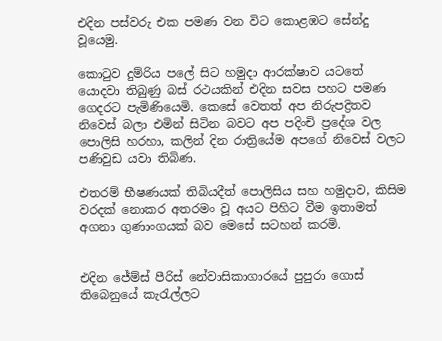එදින පස්වරු එක පමණ වන විට කොළඹට සේන්දු වූයෙමු.

කොටුව දුම්රිය පලේ සිට හමුදා ආරක්ෂාව යටතේ යොදවා තිබුණු බස් රථයකින් එදින සවස පහට පමණ ගෙදරට පැමිණියෙමි. කෙසේ වෙතත් අප නිරුපද්‍රිතව නිවෙස් බලා එමින් සිටින බවට අප පදිංචි ප්‍රදේශ වල පොලිසි හරහා, කලින් දින රාත්‍රියේම අපගේ නිවෙස් වලට පණිවුඩ යවා තිබිණ.

එතරම් භීෂණයක් තිබියදීත් පොලිසිය සහ හමුදාව, කිසිම වරදක් නොකර අතරමං වූ අයට පිහිට වීම ඉතාමත් අගනා ගුණාංගයක්‌ බව මෙසේ සටහන් කරමි.


එදින ජේම්ස් පීරිස් නේවාසිකාගාරයේ පුපුරා ගොස් තිබෙනුයේ කැරැල්ලට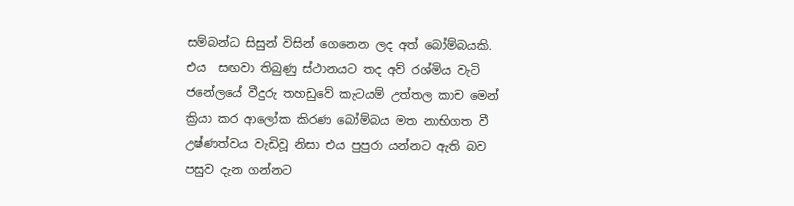සම්බන්ධ සිසුන් විසින් ගෙනෙන ලද අත් බෝම්බයකි. එය  සඟවා තිබුණු ස්ථානයට තද අව් රශ්මිය වැටි ජනේලයේ වීදුරු තහඩුවේ කැටයම් උත්තල කාච මෙන් ක්‍රියා කර ආලෝක කිරණ බෝම්බය මත නාභිගත වී උෂ්ණත්වය වැඩිවූ නිසා එය පුපුරා යන්නට ඇති බව පසුව දැන ගන්නට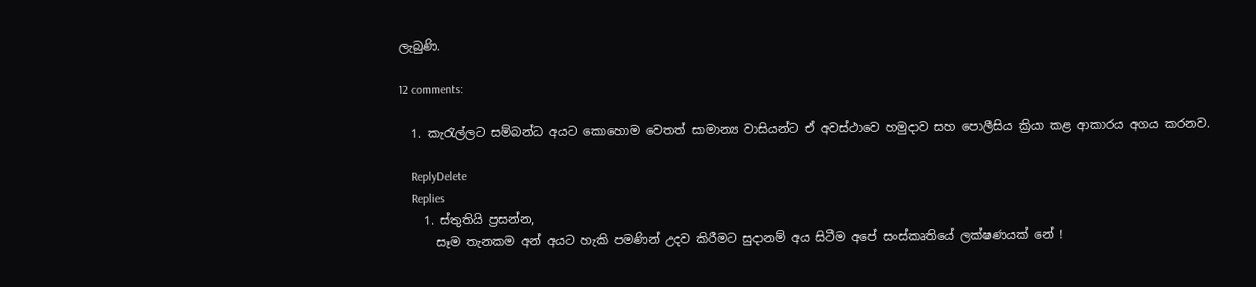ලැබුණි.

12 comments:

  1. කැරැල්ලට සම්බන්ධ අයට කොහොම වෙතත් සාමාන්‍ය වාසියන්ට ඒ අවස්ථාවෙ හමුදාව සහ පොලීසිය ක්‍රියා කළ ආකාරය අගය කරනව.

    ReplyDelete
    Replies
    1. ස්තුතියි ප්‍රසන්න,
      සෑම තැනකම අන් අයට හැකි පමණින් උදව කිරීමට සුදානම් අය සිටීම අපේ සංස්කෘතියේ ලක්ෂණයක් නේ !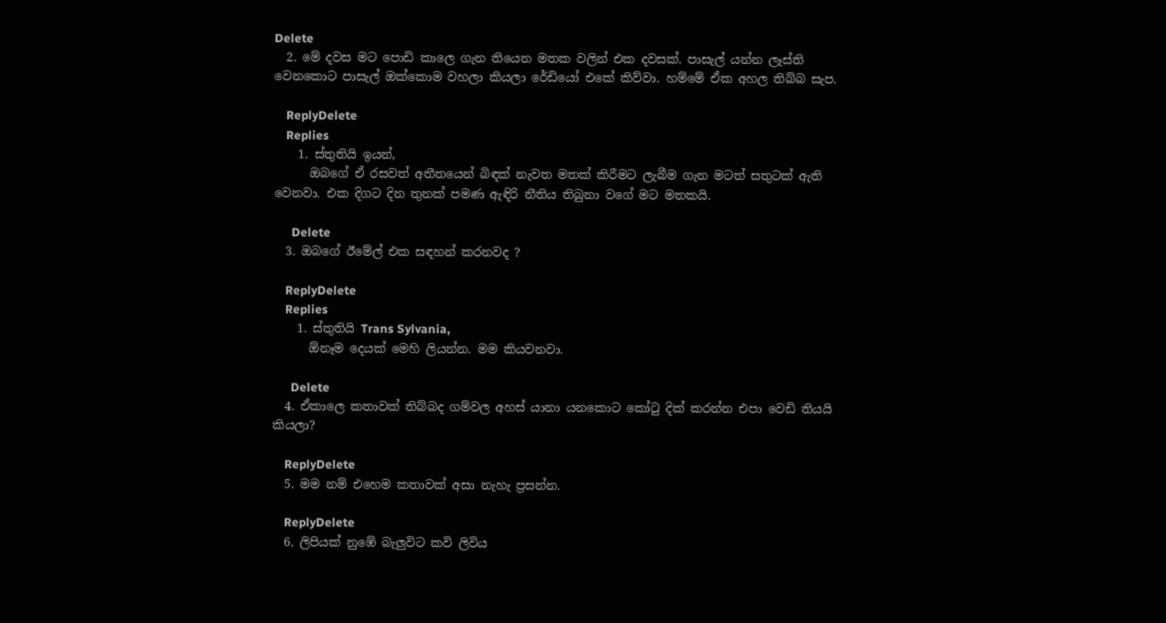Delete
  2. මේ දවස මට පොඩි කාලෙ ගැන තියෙන මතක වලින් එක දවසක්. පාසැල් යන්න ලෑස්ති වෙනකොට පාසැල් ඔක්කොම වහලා කියලා රේඩියෝ එකේ කිව්වා. හම්මේ ඒක අහල තිබ්බ සැප.

    ReplyDelete
    Replies
    1. ස්තුතියි ඉයන්,
      ඔබගේ ඒ රසවත් අතීතයෙන් බිඳක් නැවත මතක් කිරීමට ලැබීම ගැන මටත් සතුටක් ඇති වෙනවා. එක දිගට දින තුනක් පමණ ඇඳිරි නීතිය තිබුනා වගේ මට මතකයි.

      Delete
  3. ඔබගේ ඊමේල් එක සඳහන් කරනවද ?

    ReplyDelete
    Replies
    1. ස්තුතියි Trans Sylvania,
      ඕනෑම දෙයක් මෙහි ලියන්න. මම කියවනවා.

      Delete
  4. ඒකාලෙ කතාවක් තිබ්බද ගම්වල අහස් යානා යනකොට කෝටු දික් කරන්න එපා වෙඩි තියයි කියලා?

    ReplyDelete
  5. මම නම් එහෙම කතාවක් අසා නැහැ ප්‍රසන්න.

    ReplyDelete
  6. ලිපියක් නුඹේ බැලුවිට කවි ලිවිය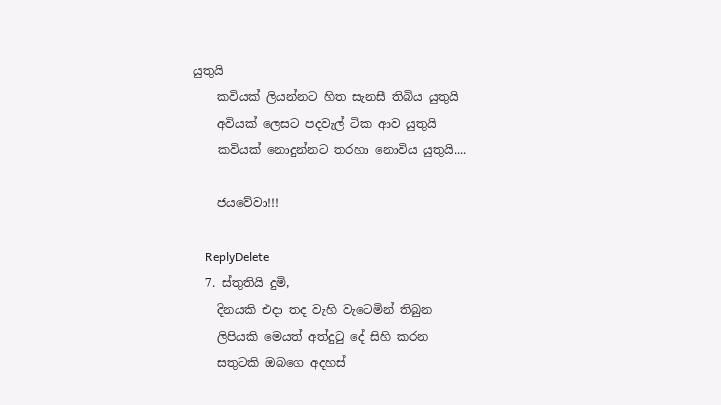යුතුයි
    කවියක් ලියන්නට හිත සැනසී තිබිය යුතුයි
    අවියක් ලෙසට පදවැල් ටික ආව යුතුයි
    කවියක් නොදුන්නට තරහා නොවිය යුතුයි....

    ජයවේවා!!!

    ReplyDelete
  7. ස්තුතියි දුමි,
    දිනයකි එදා තද වැහි වැටෙමින් තිබුන
    ලිපියකි මෙයත් අත්දුටු දේ සිහි කරන
    සතුටකි ඔ‍බගෙ අදහස්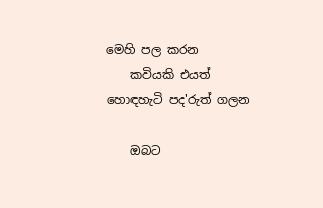මෙහි පල කරන
    කවියකි එයත් හොඳහැටි පද'රුත් ගලන

    ඔබට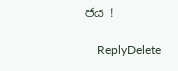ජය !

    ReplyDelete